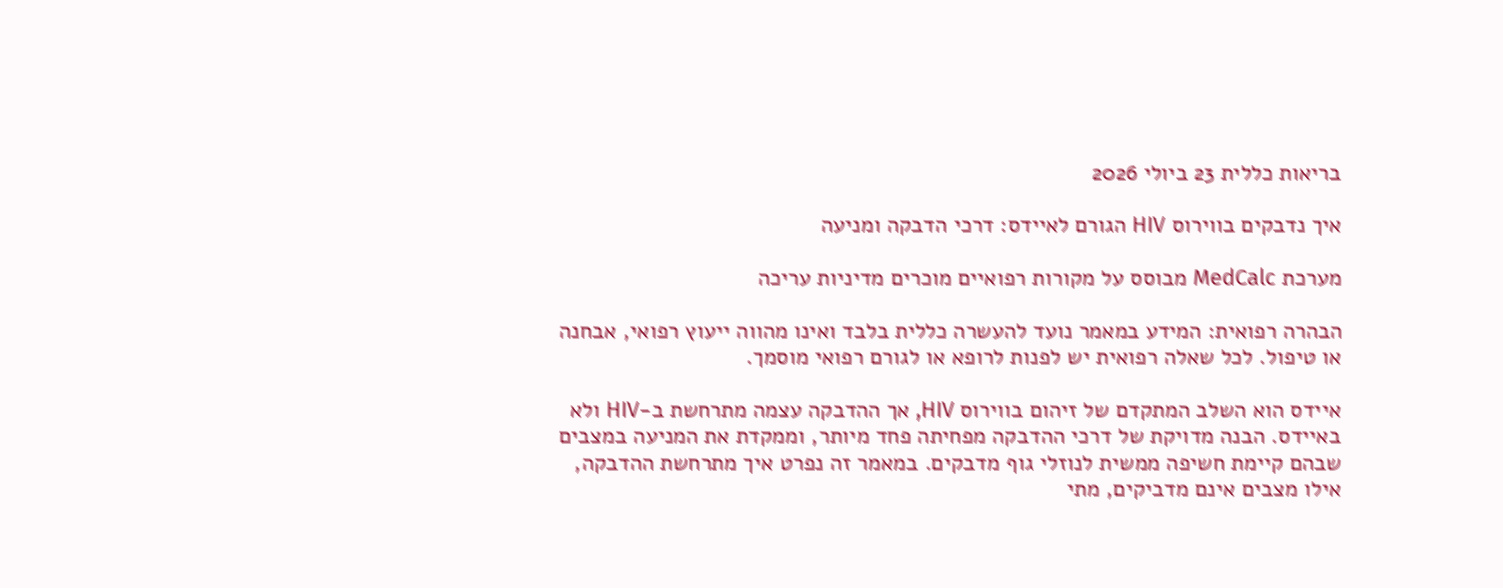בריאות כללית 23 ביולי 2026

איך נדבקים בווירוס HIV הגורם לאיידס: דרכי הדבקה ומניעה

מערכת MedCalc מבוסס על מקורות רפואיים מוכרים מדיניות עריכה

הבהרה רפואית: המידע במאמר נועד להעשרה כללית בלבד ואינו מהווה ייעוץ רפואי, אבחנה או טיפול. לכל שאלה רפואית יש לפנות לרופא או לגורם רפואי מוסמך.

איידס הוא השלב המתקדם של זיהום בווירוס HIV, אך ההדבקה עצמה מתרחשת ב-HIV ולא באיידס. הבנה מדויקת של דרכי ההדבקה מפחיתה פחד מיותר, וממקדת את המניעה במצבים שבהם קיימת חשיפה ממשית לנוזלי גוף מדבקים. במאמר זה נפרט איך מתרחשת ההדבקה, אילו מצבים אינם מדביקים, מתי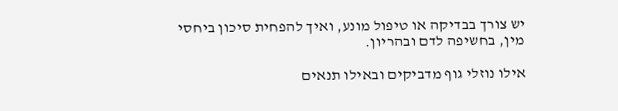יש צורך בבדיקה או טיפול מונע, ואיך להפחית סיכון ביחסי מין, בחשיפה לדם ובהריון.

אילו נוזלי גוף מדביקים ובאילו תנאים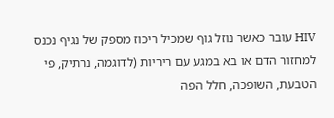HIV עובר כאשר נוזל גוף שמכיל ריכוז מספק של נגיף נכנס למחזור הדם או בא במגע עם ריריות (לדוגמה, נרתיק, פי הטבעת, השופכה, חלל הפה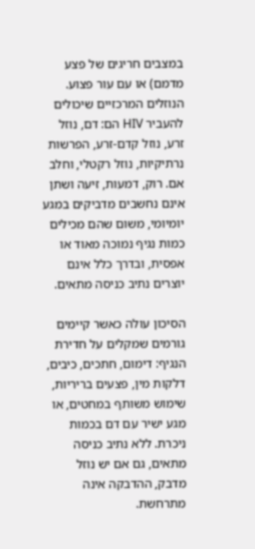במצבים חריגים של פצע מדמם) או עם עור פצוע. הנוזלים המרכזיים שיכולים להעביר HIV הם: דם, נוזל זרע, נוזל קדם-זרע, הפרשות נרתיקיות, נוזל רקטלי, וחלב אם. רוק, דמעות, זיעה ושתן אינם נחשבים מדביקים במגע יומיומי, משום שהם מכילים כמות נגיף נמוכה מאוד או אפסית, ובדרך כלל אינם יוצרים נתיב כניסה מתאים.

הסיכון עולה כאשר קיימים גורמים שמקלים על חדירת הנגיף: דימום, חתכים, כיבים, דלקות מין, פצעים בריריות, שימוש משותף במחטים, או מגע ישיר עם דם בכמות ניכרת. ללא נתיב כניסה מתאים, גם אם יש נוזל מדבק, ההדבקה אינה מתרחשת.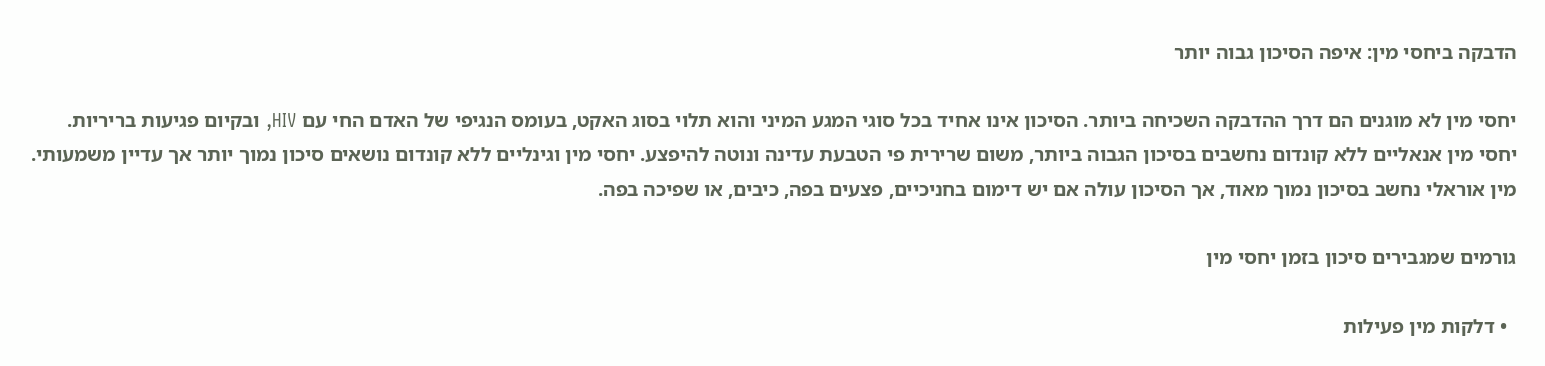הדבקה ביחסי מין: איפה הסיכון גבוה יותר

יחסי מין לא מוגנים הם דרך ההדבקה השכיחה ביותר. הסיכון אינו אחיד בכל סוגי המגע המיני והוא תלוי בסוג האקט, בעומס הנגיפי של האדם החי עם HIV, ובקיום פגיעות בריריות. יחסי מין אנאליים ללא קונדום נחשבים בסיכון הגבוה ביותר, משום שרירית פי הטבעת עדינה ונוטה להיפצע. יחסי מין וגינליים ללא קונדום נושאים סיכון נמוך יותר אך עדיין משמעותי. מין אוראלי נחשב בסיכון נמוך מאוד, אך הסיכון עולה אם יש דימום בחניכיים, פצעים בפה, כיבים, או שפיכה בפה.

גורמים שמגבירים סיכון בזמן יחסי מין

  • דלקות מין פעילות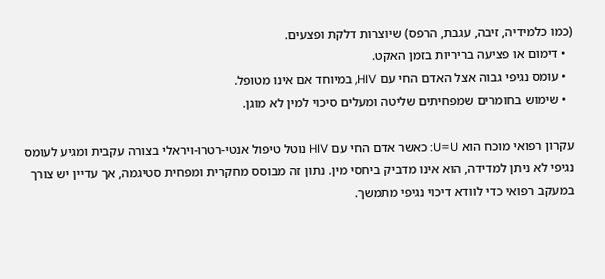(כמו כלמידיה, זיבה, עגבת, הרפס) שיוצרות דלקת ופצעים.
  • דימום או פציעה בריריות בזמן האקט.
  • עומס נגיפי גבוה אצל האדם החי עם HIV, במיוחד אם אינו מטופל.
  • שימוש בחומרים שמפחיתים שליטה ומעלים סיכוי למין לא מוגן.

עקרון רפואי מוכח הוא U=U: כאשר אדם החי עם HIV נוטל טיפול אנטי-רטרו-ויראלי בצורה עקבית ומגיע לעומס נגיפי לא ניתן למדידה, הוא אינו מדביק ביחסי מין. נתון זה מבוסס מחקרית ומפחית סטיגמה, אך עדיין יש צורך במעקב רפואי כדי לוודא דיכוי נגיפי מתמשך.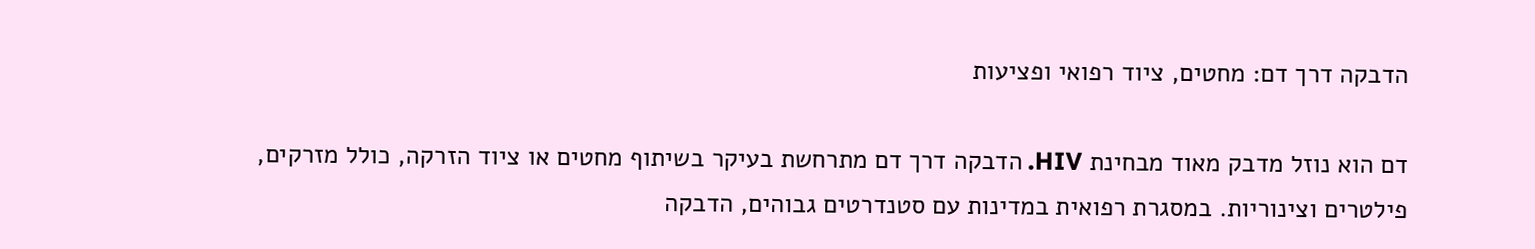הדבקה דרך דם: מחטים, ציוד רפואי ופציעות

דם הוא נוזל מדבק מאוד מבחינת HIV. הדבקה דרך דם מתרחשת בעיקר בשיתוף מחטים או ציוד הזרקה, כולל מזרקים, פילטרים וצינוריות. במסגרת רפואית במדינות עם סטנדרטים גבוהים, הדבקה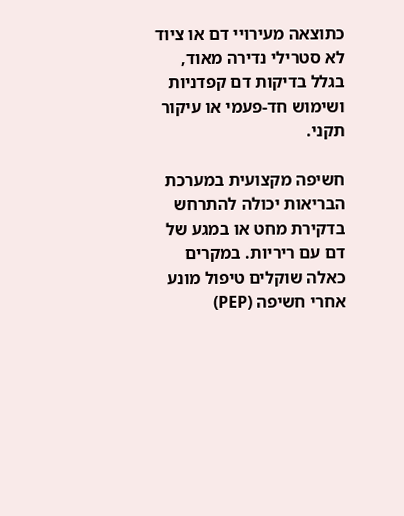כתוצאה מעירויי דם או ציוד לא סטרילי נדירה מאוד, בגלל בדיקות דם קפדניות ושימוש חד-פעמי או עיקור תקני.

חשיפה מקצועית במערכת הבריאות יכולה להתרחש בדקירת מחט או במגע של דם עם ריריות. במקרים כאלה שוקלים טיפול מונע אחרי חשיפה (PEP)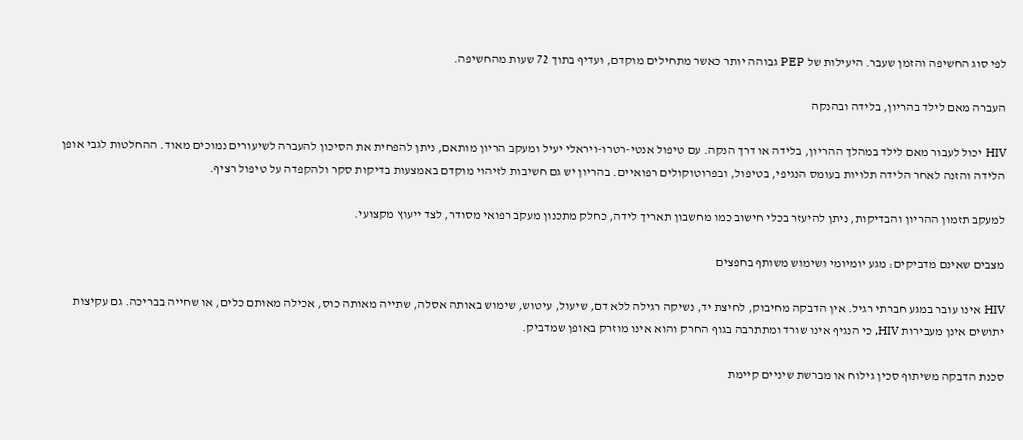לפי סוג החשיפה והזמן שעבר. היעילות של PEP גבוהה יותר כאשר מתחילים מוקדם, ועדיף בתוך 72 שעות מהחשיפה.

העברה מאם לילד בהריון, בלידה ובהנקה

HIV יכול לעבור מאם לילד במהלך ההריון, בלידה או דרך הנקה. עם טיפול אנטי-רטרו-ויראלי יעיל ומעקב הריון מותאם, ניתן להפחית את הסיכון להעברה לשיעורים נמוכים מאוד. ההחלטות לגבי אופן הלידה והזנה לאחר הלידה תלויות בעומס הנגיפי, בטיפול, ובפרוטוקולים רפואיים. בהריון יש גם חשיבות לזיהוי מוקדם באמצעות בדיקות סקר ולהקפדה על טיפול רציף.

למעקב תזמון ההריון והבדיקות, ניתן להיעזר בכלי חישוב כמו מחשבון תאריך לידה, כחלק מתכנון מעקב רפואי מסודר, לצד ייעוץ מקצועי.

מצבים שאינם מדביקים: מגע יומיומי ושימוש משותף בחפצים

HIV אינו עובר במגע חברתי רגיל. אין הדבקה מחיבוק, לחיצת יד, נשיקה רגילה ללא דם, שיעול, עיטוש, שימוש באותה אסלה, שתייה מאותה כוס, אכילה מאותם כלים, או שחייה בבריכה. גם עקיצות יתושים אינן מעבירות HIV, כי הנגיף אינו שורד ומתתרבה בגוף החרק והוא אינו מוזרק באופן שמדביק.

סכנת הדבקה משיתוף סכין גילוח או מברשת שיניים קיימת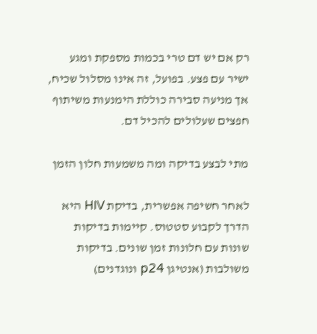רק אם יש דם טרי בכמות מספקת ומגע ישיר עם פצע. בפועל, זה אינו מסלול שכיח, אך מניעה סבירה כוללת הימנעות משיתוף חפצים שעלולים להכיל דם.

מתי לבצע בדיקה ומה משמעות חלון הזמן

לאחר חשיפה אפשרית, בדיקת HIV היא הדרך לקבוע סטטוס. קיימות בדיקות שונות עם חלונות זמן שונים. בדיקות משולבות (אנטיגן p24 ונוגדנים)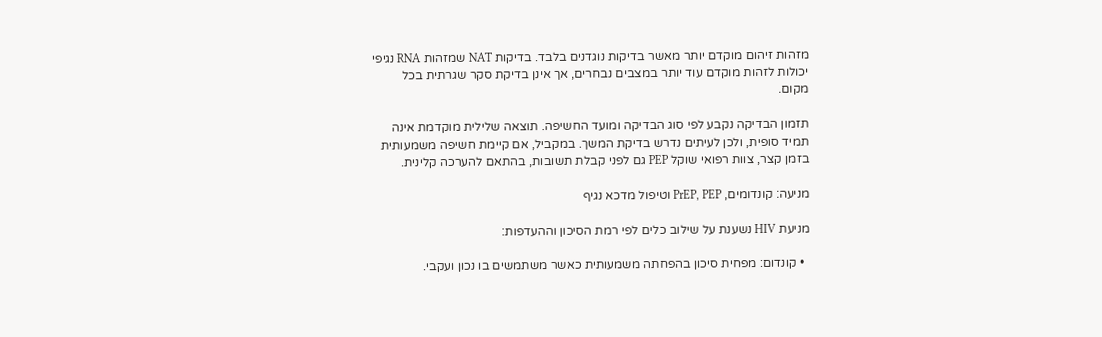מזהות זיהום מוקדם יותר מאשר בדיקות נוגדנים בלבד. בדיקות NAT שמזהות RNA נגיפי יכולות לזהות מוקדם עוד יותר במצבים נבחרים, אך אינן בדיקת סקר שגרתית בכל מקום.

תזמון הבדיקה נקבע לפי סוג הבדיקה ומועד החשיפה. תוצאה שלילית מוקדמת אינה תמיד סופית, ולכן לעיתים נדרש בדיקת המשך. במקביל, אם קיימת חשיפה משמעותית בזמן קצר, צוות רפואי שוקל PEP גם לפני קבלת תשובות, בהתאם להערכה קלינית.

מניעה: קונדומים, PrEP, PEP וטיפול מדכא נגיף

מניעת HIV נשענת על שילוב כלים לפי רמת הסיכון וההעדפות:

  • קונדום: מפחית סיכון בהפחתה משמעותית כאשר משתמשים בו נכון ועקבי.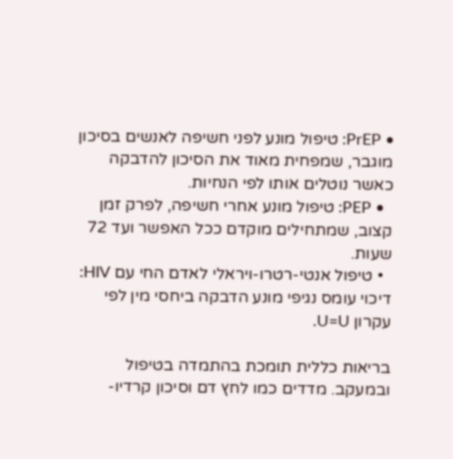• PrEP: טיפול מונע לפני חשיפה לאנשים בסיכון מוגבר, שמפחית מאוד את הסיכון להדבקה כאשר נוטלים אותו לפי הנחיות.
  • PEP: טיפול מונע אחרי חשיפה, לפרק זמן קצוב, שמתחילים מוקדם ככל האפשר ועד 72 שעות.
  • טיפול אנטי-רטרו-ויראלי לאדם החי עם HIV: דיכוי עומס נגיפי מונע הדבקה ביחסי מין לפי עקרון U=U.

בריאות כללית תומכת בהתמדה בטיפול ובמעקב. מדדים כמו לחץ דם וסיכון קרדיו-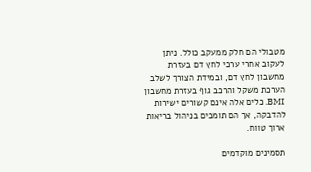מטבולי הם חלק ממעקב כולל. ניתן לעקוב אחרי ערכי לחץ דם בעזרת מחשבון לחץ דם, ובמידת הצורך לשלב הערכת משקל והרכב גוף בעזרת מחשבון BMI. כלים אלה אינם קשורים ישירות להדבקה, אך הם תומכים בניהול בריאות ארוך טווח.

תסמינים מוקדמים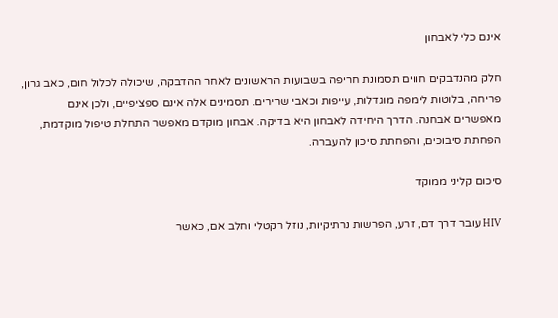אינם כלי לאבחון

חלק מהנדבקים חווים תסמונת חריפה בשבועות הראשונים לאחר ההדבקה, שיכולה לכלול חום, כאב גרון, פריחה, בלוטות לימפה מוגדלות, עייפות וכאבי שרירים. תסמינים אלה אינם ספציפיים, ולכן אינם מאפשרים אבחנה. הדרך היחידה לאבחון היא בדיקה. אבחון מוקדם מאפשר התחלת טיפול מוקדמת, הפחתת סיבוכים, והפחתת סיכון להעברה.

סיכום קליני ממוקד

HIV עובר דרך דם, זרע, הפרשות נרתיקיות, נוזל רקטלי וחלב אם, כאשר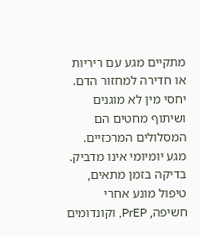מתקיים מגע עם ריריות או חדירה למחזור הדם. יחסי מין לא מוגנים ושיתוף מחטים הם המסלולים המרכזיים. מגע יומיומי אינו מדביק. בדיקה בזמן מתאים, טיפול מונע אחרי חשיפה, PrEP, וקונדומים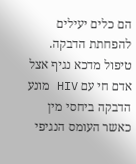הם כלים יעילים להפחתת הדבקה. טיפול מדכא נגיף אצל אדם חי עם HIV מונע הדבקה ביחסי מין כאשר העומס הנגיפי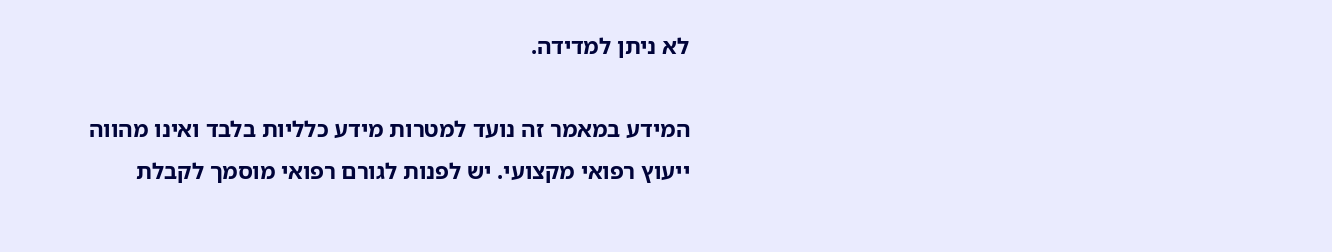לא ניתן למדידה.

המידע במאמר זה נועד למטרות מידע כלליות בלבד ואינו מהווה ייעוץ רפואי מקצועי. יש לפנות לגורם רפואי מוסמך לקבלת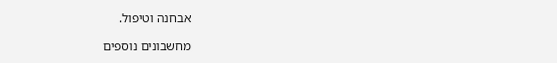אבחנה וטיפול.

מחשבונים נוספים